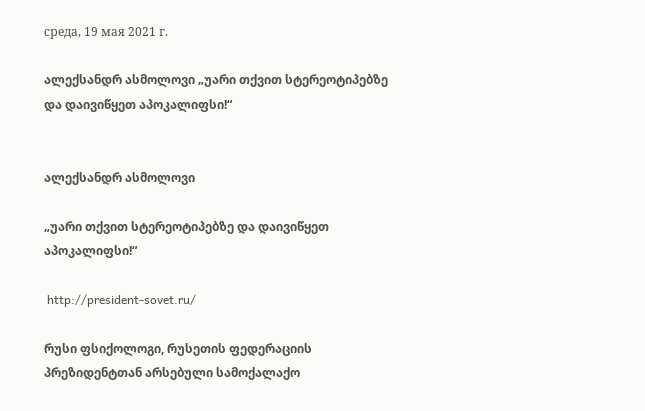среда, 19 мая 2021 г.

ალექსანდრ ასმოლოვი „უარი თქვით სტერეოტიპებზე და დაივიწყეთ აპოკალიფსი!“


ალექსანდრ ასმოლოვი

„უარი თქვით სტერეოტიპებზე და დაივიწყეთ აპოკალიფსი!“

 http://president-sovet.ru/

რუსი ფსიქოლოგი, რუსეთის ფედერაციის პრეზიდენტთან არსებული სამოქალაქო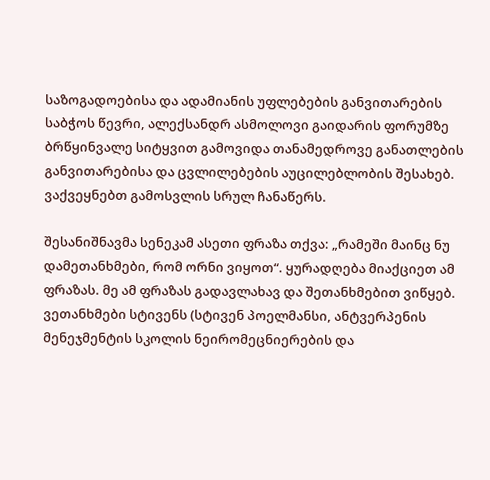საზოგადოებისა და ადამიანის უფლებების განვითარების საბჭოს წევრი, ალექსანდრ ასმოლოვი გაიდარის ფორუმზე ბრწყინვალე სიტყვით გამოვიდა თანამედროვე განათლების განვითარებისა და ცვლილებების აუცილებლობის შესახებ. ვაქვეყნებთ გამოსვლის სრულ ჩანაწერს.

შესანიშნავმა სენეკამ ასეთი ფრაზა თქვა: „რამეში მაინც ნუ დამეთანხმები, რომ ორნი ვიყოთ“. ყურადღება მიაქციეთ ამ ფრაზას. მე ამ ფრაზას გადავლახავ და შეთანხმებით ვიწყებ. ვეთანხმები სტივენს (სტივენ პოელმანსი, ანტვერპენის მენეჯმენტის სკოლის ნეირომეცნიერების და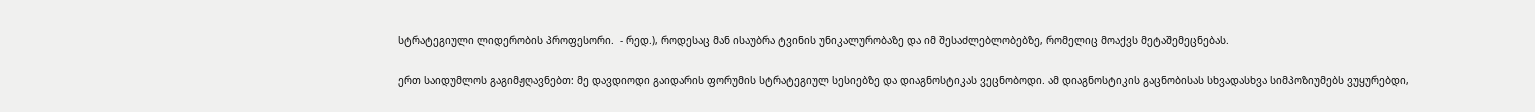სტრატეგიული ლიდერობის პროფესორი.  - რედ.), როდესაც მან ისაუბრა ტვინის უნიკალურობაზე და იმ შესაძლებლობებზე, რომელიც მოაქვს მეტაშემეცნებას.

ერთ საიდუმლოს გაგიმჟღავნებთ: მე დავდიოდი გაიდარის ფორუმის სტრატეგიულ სესიებზე და დიაგნოსტიკას ვეცნობოდი. ამ დიაგნოსტიკის გაცნობისას სხვადასხვა სიმპოზიუმებს ვუყურებდი,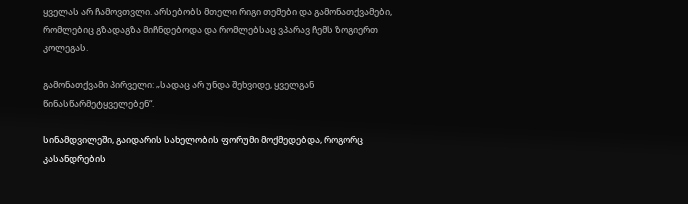ყველას არ ჩამოვთვლი. არსებობს მთელი რიგი თემები და გამონათქვამები, რომლებიც გზადაგზა მიჩნდებოდა და რომლებსაც ვპარავ ჩემს ზოგიერთ კოლეგას.

გამონათქვამი პირველი: „სადაც არ უნდა შეხვიდე, ყველგან წინასწარმეტყველებენ“.

სინამდვილეში, გაიდარის სახელობის ფორუმი მოქმედებდა, როგორც კასანდრების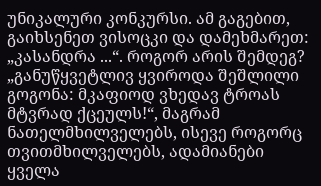უნიკალური კონკურსი. ამ გაგებით, გაიხსენეთ ვისოცკი და დამეხმარეთ: „კასანდრა ...“. როგორ არის შემდეგ? „განუწყვეტლივ ყვიროდა შეშლილი გოგონა: მკაფიოდ ვხედავ ტროას მტვრად ქცეულს!“, მაგრამ ნათელმხილველებს, ისევე როგორც თვითმხილველებს, ადამიანები ყველა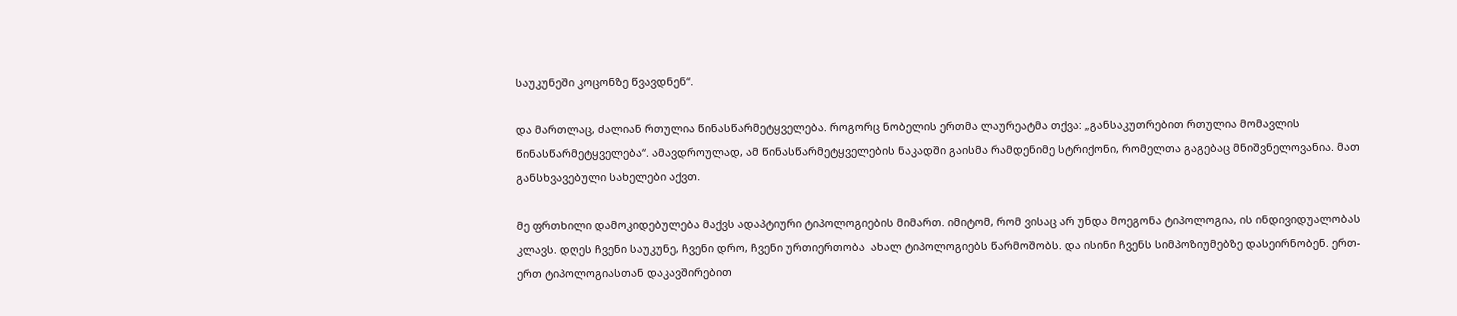საუკუნეში კოცონზე წვავდნენ“.

და მართლაც, ძალიან რთულია წინასწარმეტყველება. როგორც ნობელის ერთმა ლაურეატმა თქვა: „განსაკუთრებით რთულია მომავლის წინასწარმეტყველება“. ამავდროულად, ამ წინასწარმეტყველების ნაკადში გაისმა რამდენიმე სტრიქონი, რომელთა გაგებაც მნიშვნელოვანია. მათ განსხვავებული სახელები აქვთ.

მე ფრთხილი დამოკიდებულება მაქვს ადაპტიური ტიპოლოგიების მიმართ. იმიტომ, რომ ვისაც არ უნდა მოეგონა ტიპოლოგია, ის ინდივიდუალობას კლავს. დღეს ჩვენი საუკუნე, ჩვენი დრო, ჩვენი ურთიერთობა  ახალ ტიპოლოგიებს წარმოშობს. და ისინი ჩვენს სიმპოზიუმებზე დასეირნობენ. ერთ-ერთ ტიპოლოგიასთან დაკავშირებით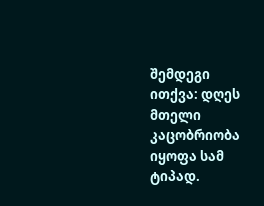შემდეგი ითქვა: დღეს მთელი კაცობრიობა იყოფა სამ ტიპად.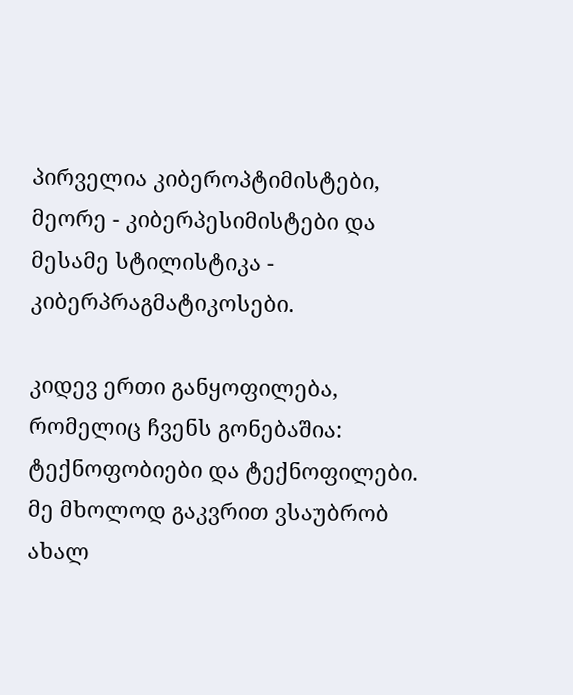პირველია კიბეროპტიმისტები, მეორე - კიბერპესიმისტები და მესამე სტილისტიკა - კიბერპრაგმატიკოსები.

კიდევ ერთი განყოფილება, რომელიც ჩვენს გონებაშია: ტექნოფობიები და ტექნოფილები. მე მხოლოდ გაკვრით ვსაუბრობ ახალ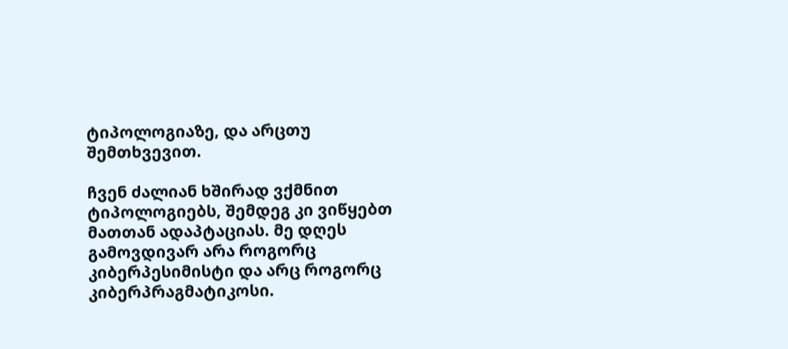ტიპოლოგიაზე, და არცთუ შემთხვევით.

ჩვენ ძალიან ხშირად ვქმნით ტიპოლოგიებს, შემდეგ კი ვიწყებთ მათთან ადაპტაციას. მე დღეს გამოვდივარ არა როგორც კიბერპესიმისტი და არც როგორც კიბერპრაგმატიკოსი.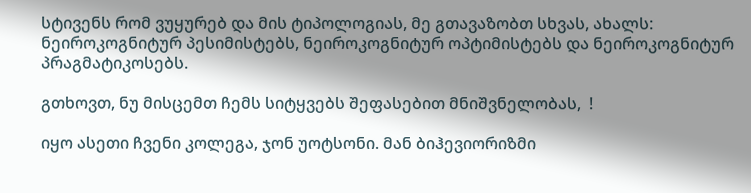სტივენს რომ ვუყურებ და მის ტიპოლოგიას, მე გთავაზობთ სხვას, ახალს: ნეიროკოგნიტურ პესიმისტებს, ნეიროკოგნიტურ ოპტიმისტებს და ნეიროკოგნიტურ პრაგმატიკოსებს.

გთხოვთ, ნუ მისცემთ ჩემს სიტყვებს შეფასებით მნიშვნელობას,  !

იყო ასეთი ჩვენი კოლეგა, ჯონ უოტსონი. მან ბიჰევიორიზმი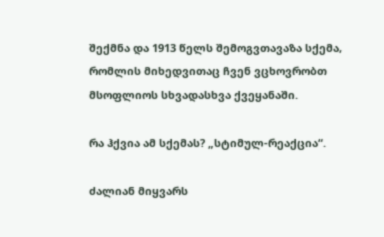შექმნა და 1913 წელს შემოგვთავაზა სქემა, რომლის მიხედვითაც ჩვენ ვცხოვრობთ მსოფლიოს სხვადასხვა ქვეყანაში.

რა ჰქვია ამ სქემას? „სტიმულ-რეაქცია“.

ძალიან მიყვარს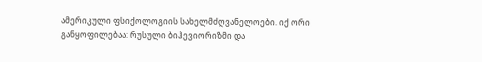ამერიკული ფსიქოლოგიის სახელმძღვანელოები. იქ ორი განყოფილებაა: რუსული ბიჰევიორიზმი და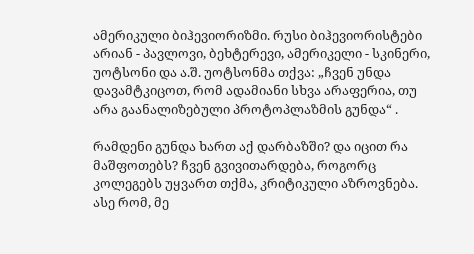ამერიკული ბიჰევიორიზმი. რუსი ბიჰევიორისტები არიან - პავლოვი, ბეხტერევი, ამერიკელი - სკინერი, უოტსონი და ა.შ. უოტსონმა თქვა: „ჩვენ უნდა დავამტკიცოთ, რომ ადამიანი სხვა არაფერია, თუ არა გაანალიზებული პროტოპლაზმის გუნდა“ .

რამდენი გუნდა ხართ აქ დარბაზში? და იცით რა მაშფოთებს? ჩვენ გვივითარდება, როგორც კოლეგებს უყვართ თქმა, კრიტიკული აზროვნება. ასე რომ, მე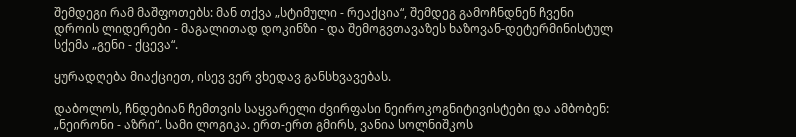შემდეგი რამ მაშფოთებს: მან თქვა „სტიმული - რეაქცია“, შემდეგ გამოჩნდნენ ჩვენი დროის ლიდერები - მაგალითად დოკინზი - და შემოგვთავაზეს ხაზოვან-დეტერმინისტულ სქემა „გენი - ქცევა“.

ყურადღება მიაქციეთ, ისევ ვერ ვხედავ განსხვავებას.

დაბოლოს, ჩნდებიან ჩემთვის საყვარელი ძვირფასი ნეიროკოგნიტივისტები და ამბობენ: „ნეირონი - აზრი“. სამი ლოგიკა. ერთ-ერთ გმირს, ვანია სოლნიშკოს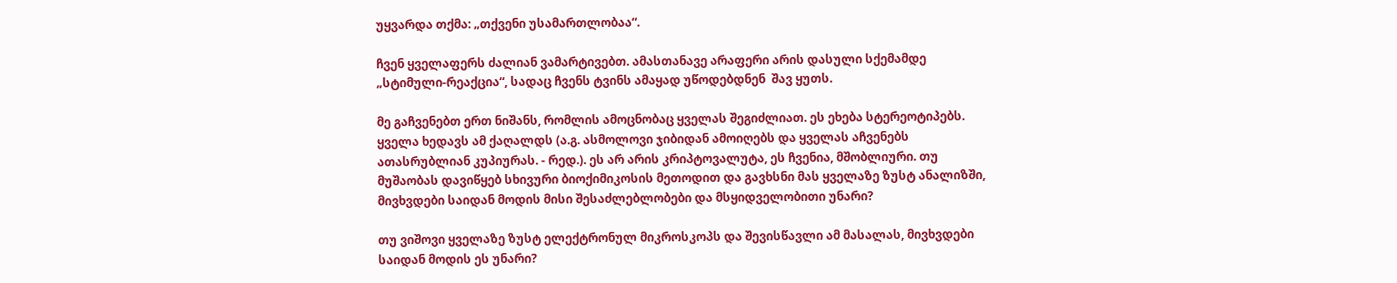უყვარდა თქმა: „თქვენი უსამართლობაა“.

ჩვენ ყველაფერს ძალიან ვამარტივებთ. ამასთანავე არაფერი არის დასული სქემამდე „სტიმული-რეაქცია“, სადაც ჩვენს ტვინს ამაყად უწოდებდნენ  შავ ყუთს.

მე გაჩვენებთ ერთ ნიშანს, რომლის ამოცნობაც ყველას შეგიძლიათ. ეს ეხება სტერეოტიპებს. ყველა ხედავს ამ ქაღალდს (ა.გ. ასმოლოვი ჯიბიდან ამოიღებს და ყველას აჩვენებს ათასრუბლიან კუპიურას. - რედ.). ეს არ არის კრიპტოვალუტა, ეს ჩვენია, მშობლიური. თუ მუშაობას დავიწყებ სხივური ბიოქიმიკოსის მეთოდით და გავხსნი მას ყველაზე ზუსტ ანალიზში, მივხვდები საიდან მოდის მისი შესაძლებლობები და მსყიდველობითი უნარი?

თუ ვიშოვი ყველაზე ზუსტ ელექტრონულ მიკროსკოპს და შევისწავლი ამ მასალას, მივხვდები საიდან მოდის ეს უნარი?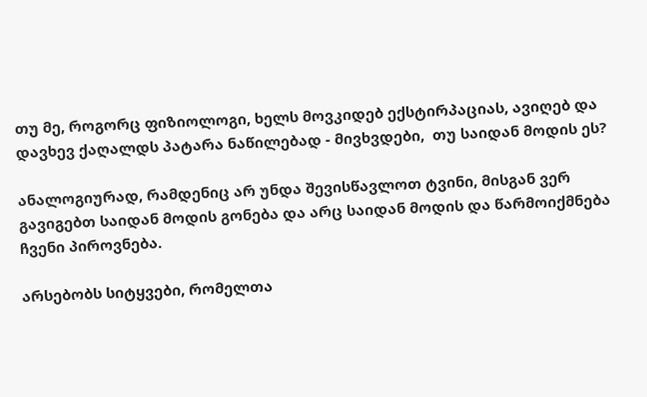თუ მე, როგორც ფიზიოლოგი, ხელს მოვკიდებ ექსტირპაციას, ავიღებ და დავხევ ქაღალდს პატარა ნაწილებად - მივხვდები,  თუ საიდან მოდის ეს?

ანალოგიურად, რამდენიც არ უნდა შევისწავლოთ ტვინი, მისგან ვერ გავიგებთ საიდან მოდის გონება და არც საიდან მოდის და წარმოიქმნება ჩვენი პიროვნება.

არსებობს სიტყვები, რომელთა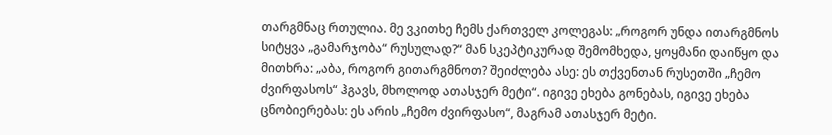თარგმნაც რთულია. მე ვკითხე ჩემს ქართველ კოლეგას: „როგორ უნდა ითარგმნოს სიტყვა „გამარჯობა“ რუსულად?“ მან სკეპტიკურად შემომხედა, ყოყმანი დაიწყო და მითხრა: „აბა, როგორ გითარგმნოთ? შეიძლება ასე: ეს თქვენთან რუსეთში „ჩემო ძვირფასოს“ ჰგავს, მხოლოდ ათასჯერ მეტი“. იგივე ეხება გონებას, იგივე ეხება ცნობიერებას: ეს არის „ჩემო ძვირფასო“, მაგრამ ათასჯერ მეტი.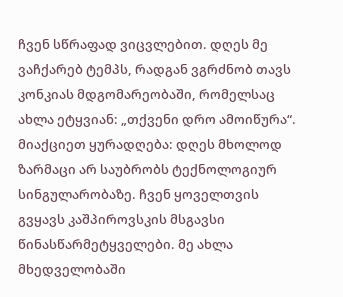ჩვენ სწრაფად ვიცვლებით. დღეს მე ვაჩქარებ ტემპს, რადგან ვგრძნობ თავს კონკიას მდგომარეობაში, რომელსაც ახლა ეტყვიან: „თქვენი დრო ამოიწურა“. მიაქციეთ ყურადღება: დღეს მხოლოდ ზარმაცი არ საუბრობს ტექნოლოგიურ სინგულარობაზე. ჩვენ ყოველთვის გვყავს კაშპიროვსკის მსგავსი წინასწარმეტყველები. მე ახლა მხედველობაში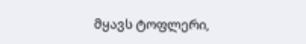მყავს ტოფლერი,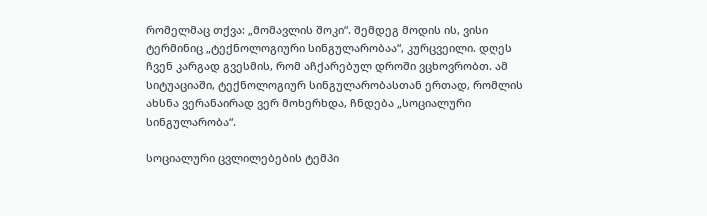რომელმაც თქვა: „მომავლის შოკი“. შემდეგ მოდის ის, ვისი ტერმინიც „ტექნოლოგიური სინგულარობაა“, კურცვეილი. დღეს ჩვენ კარგად გვესმის, რომ აჩქარებულ დროში ვცხოვრობთ. ამ სიტუაციაში, ტექნოლოგიურ სინგულარობასთან ერთად, რომლის ახსნა ვერანაირად ვერ მოხერხდა, ჩნდება „სოციალური სინგულარობა“.

სოციალური ცვლილებების ტემპი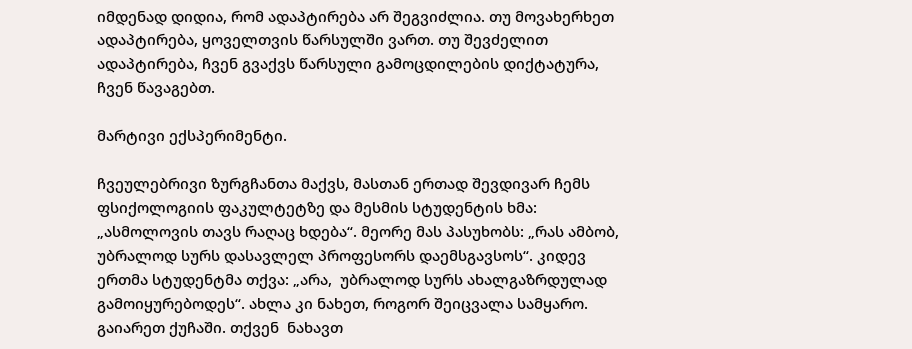იმდენად დიდია, რომ ადაპტირება არ შეგვიძლია. თუ მოვახერხეთ ადაპტირება, ყოველთვის წარსულში ვართ. თუ შევძელით ადაპტირება, ჩვენ გვაქვს წარსული გამოცდილების დიქტატურა, ჩვენ წავაგებთ.

მარტივი ექსპერიმენტი.

ჩვეულებრივი ზურგჩანთა მაქვს, მასთან ერთად შევდივარ ჩემს ფსიქოლოგიის ფაკულტეტზე და მესმის სტუდენტის ხმა: „ასმოლოვის თავს რაღაც ხდება“. მეორე მას პასუხობს: „რას ამბობ, უბრალოდ სურს დასავლელ პროფესორს დაემსგავსოს“. კიდევ ერთმა სტუდენტმა თქვა: „არა,  უბრალოდ სურს ახალგაზრდულად გამოიყურებოდეს“. ახლა კი ნახეთ, როგორ შეიცვალა სამყარო. გაიარეთ ქუჩაში. თქვენ  ნახავთ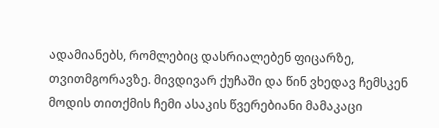ადამიანებს, რომლებიც დასრიალებენ ფიცარზე, თვითმგორავზე. მივდივარ ქუჩაში და წინ ვხედავ ჩემსკენ მოდის თითქმის ჩემი ასაკის წვერებიანი მამაკაცი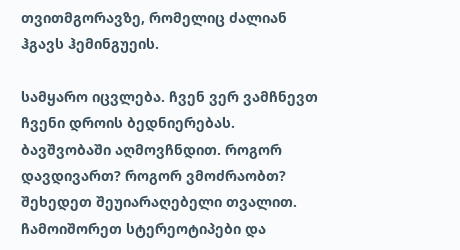თვითმგორავზე, რომელიც ძალიან ჰგავს ჰემინგუეის.

სამყარო იცვლება. ჩვენ ვერ ვამჩნევთ ჩვენი დროის ბედნიერებას. ბავშვობაში აღმოვჩნდით. როგორ დავდივართ? როგორ ვმოძრაობთ? შეხედეთ შეუიარაღებელი თვალით. ჩამოიშორეთ სტერეოტიპები და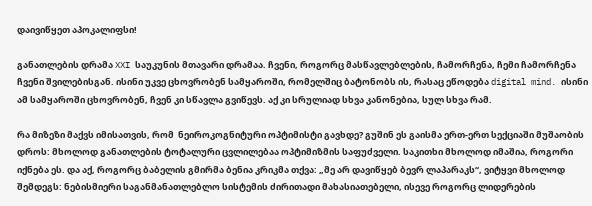დაივიწყეთ აპოკალიფსი!

განათლების დრამა XXI საუკუნის მთავარი დრამაა. ჩვენი, როგორც მასწავლებლების, ჩამორჩენა, ჩემი ჩამორჩენა ჩვენი შვილებისგან. ისინი უკვე ცხოვრობენ სამყაროში, რომელშიც ბატონობს ის, რასაც ეწოდება digital mind. ისინი ამ სამყაროში ცხოვრობენ, ჩვენ კი სწავლა გვიწევს. აქ კი სრულიად სხვა კანონებია, სულ სხვა რამ.

რა მიზეზი მაქვს იმისათვის, რომ  ნეიროკოგნიტური ოპტიმისტი გავხდე? გუშინ ეს გაისმა ერთ-ერთ სექციაში მუშაობის დროს: მხოლოდ განათლების ტოტალური ცვლილებაა ოპტიმიზმის საფუძველი. საკითხი მხოლოდ იმაშია, როგორი იქნება ეს. და აქ, როგორც ბაბელის გმირმა ბენია კრიკმა თქვა: „მე არ დავიწყებ ბევრ ლაპარაკს“, ვიტყვი მხოლოდ  შემდეგს: ნებისმიერი საგანმანათლებლო სისტემის ძირითადი მახასიათებელი, ისევე როგორც ლიდერების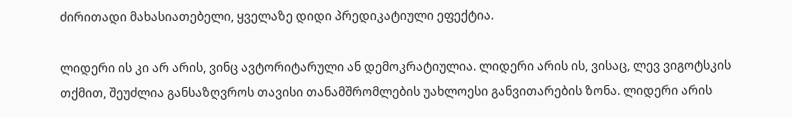ძირითადი მახასიათებელი, ყველაზე დიდი პრედიკატიული ეფექტია.

ლიდერი ის კი არ არის, ვინც ავტორიტარული ან დემოკრატიულია. ლიდერი არის ის, ვისაც, ლევ ვიგოტსკის თქმით, შეუძლია განსაზღვროს თავისი თანამშრომლების უახლოესი განვითარების ზონა. ლიდერი არის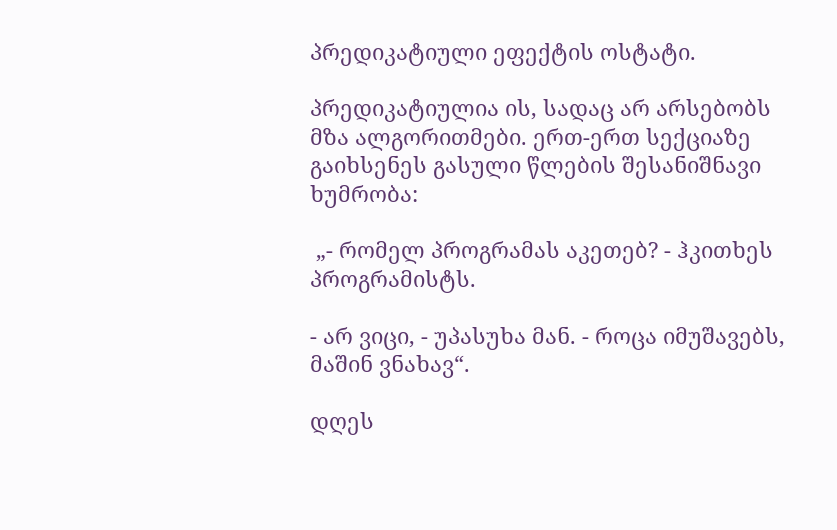პრედიკატიული ეფექტის ოსტატი.

პრედიკატიულია ის, სადაც არ არსებობს მზა ალგორითმები. ერთ-ერთ სექციაზე  გაიხსენეს გასული წლების შესანიშნავი ხუმრობა:

 „- რომელ პროგრამას აკეთებ? - ჰკითხეს პროგრამისტს.

- არ ვიცი, - უპასუხა მან. - როცა იმუშავებს, მაშინ ვნახავ“.

დღეს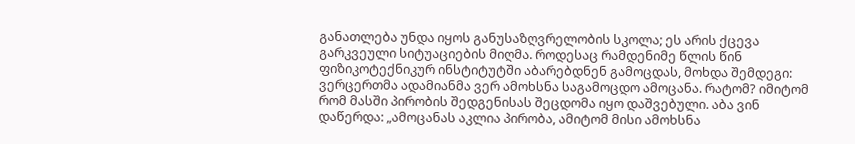განათლება უნდა იყოს განუსაზღვრელობის სკოლა; ეს არის ქცევა გარკვეული სიტუაციების მიღმა. როდესაც რამდენიმე წლის წინ ფიზიკოტექნიკურ ინსტიტუტში აბარებდნენ გამოცდას, მოხდა შემდეგი: ვერცერთმა ადამიანმა ვერ ამოხსნა საგამოცდო ამოცანა. რატომ? იმიტომ რომ მასში პირობის შედგენისას შეცდომა იყო დაშვებული. აბა ვინ დაწერდა: „ამოცანას აკლია პირობა, ამიტომ მისი ამოხსნა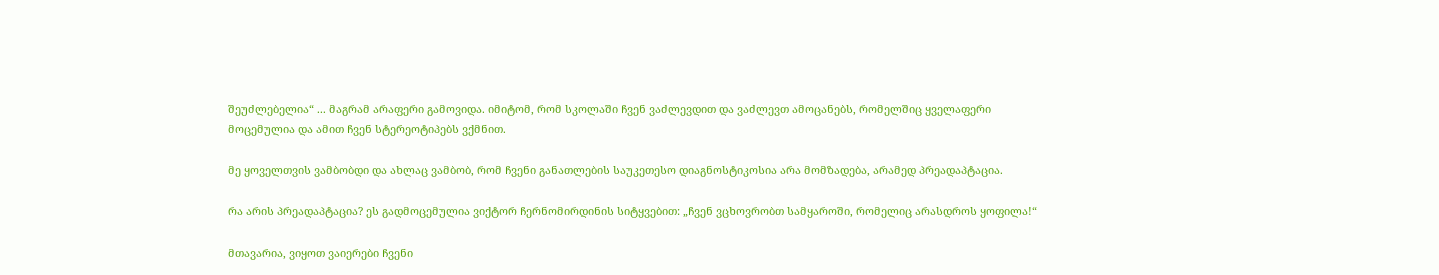შეუძლებელია“ ... მაგრამ არაფერი გამოვიდა. იმიტომ, რომ სკოლაში ჩვენ ვაძლევდით და ვაძლევთ ამოცანებს, რომელშიც ყველაფერი მოცემულია და ამით ჩვენ სტერეოტიპებს ვქმნით.

მე ყოველთვის ვამბობდი და ახლაც ვამბობ, რომ ჩვენი განათლების საუკეთესო დიაგნოსტიკოსია არა მომზადება, არამედ პრეადაპტაცია.

რა არის პრეადაპტაცია? ეს გადმოცემულია ვიქტორ ჩერნომირდინის სიტყვებით: „ჩვენ ვცხოვრობთ სამყაროში, რომელიც არასდროს ყოფილა!“

მთავარია, ვიყოთ ვაიერები ჩვენი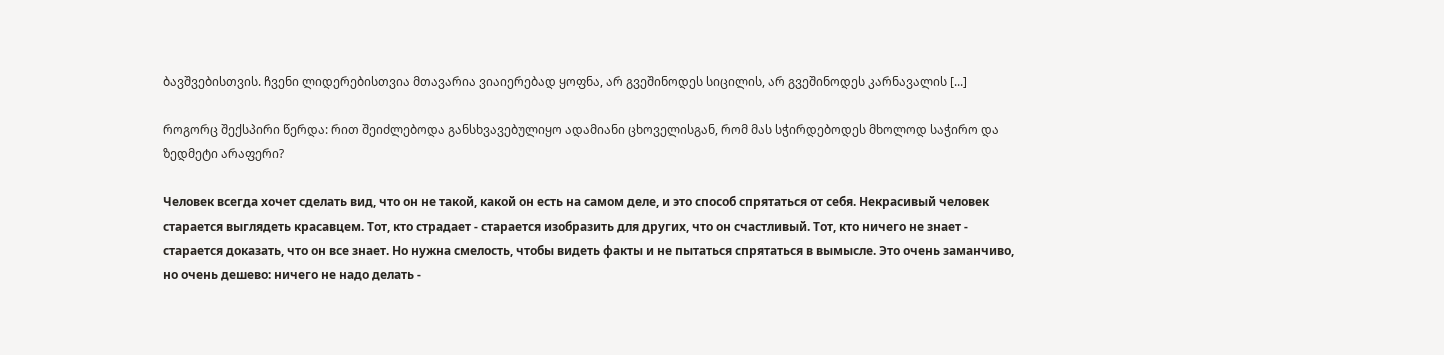ბავშვებისთვის. ჩვენი ლიდერებისთვია მთავარია ვიაიერებად ყოფნა, არ გვეშინოდეს სიცილის, არ გვეშინოდეს კარნავალის [...]

როგორც შექსპირი წერდა: რით შეიძლებოდა განსხვავებულიყო ადამიანი ცხოველისგან, რომ მას სჭირდებოდეს მხოლოდ საჭირო და ზედმეტი არაფერი?

Человек всегда хочет сделать вид, что он не такой, какой он есть на самом деле, и это способ спрятаться от себя. Некрасивый человек старается выглядеть красавцем. Тот, кто страдает - старается изобразить для других, что он счастливый. Тот, кто ничего не знает - старается доказать, что он все знает. Но нужна смелость, чтобы видеть факты и не пытаться спрятаться в вымысле. Это очень заманчиво, но очень дешево: ничего не надо делать -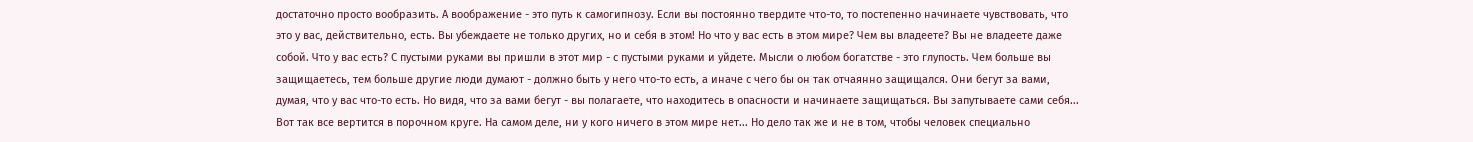достаточно просто вообразить. А воображение - это путь к самогипнозу. Если вы постоянно твердите что-то, то постепенно начинаете чувствовать, что это у вас, действительно, есть. Вы убеждаете не только других, но и себя в этом! Но что у вас есть в этом мире? Чем вы владеете? Вы не владеете даже собой. Что у вас есть? С пустыми руками вы пришли в этот мир - с пустыми руками и уйдете. Мысли о любом богатстве - это глупость. Чем больше вы защищаетесь, тем больше другие люди думают - должно быть у него что-то есть, а иначе с чего бы он так отчаянно защищался. Они бегут за вами, думая, что у вас что-то есть. Но видя, что за вами бегут - вы полагаете, что находитесь в опасности и начинаете защищаться. Вы запутываете сами себя... Вот так все вертится в порочном круге. На самом деле, ни у кого ничего в этом мире нет... Но дело так же и не в том, чтобы человек специально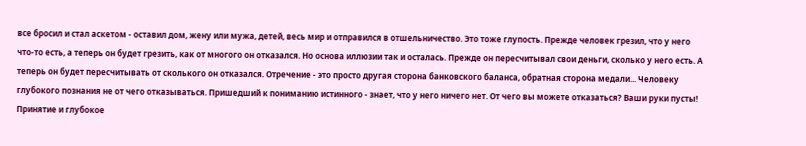все бросил и стал аскетом - оставил дом, жену или мужа, детей, весь мир и отправился в отшельничество. Это тоже глупость. Прежде человек грезил, что у него что-то есть, а теперь он будет грезить, как от многого он отказался. Но основа иллюзии так и осталась. Прежде он пересчитывал свои деньги, сколько у него есть. А теперь он будет пересчитывать от сколького он отказался. Отречение - это просто другая сторона банковского баланса, обратная сторона медали... Человеку глубокого познания не от чего отказываться. Пришедший к пониманию истинного - знает, что у него ничего нет. От чего вы можете отказаться? Ваши руки пусты! Принятие и глубокое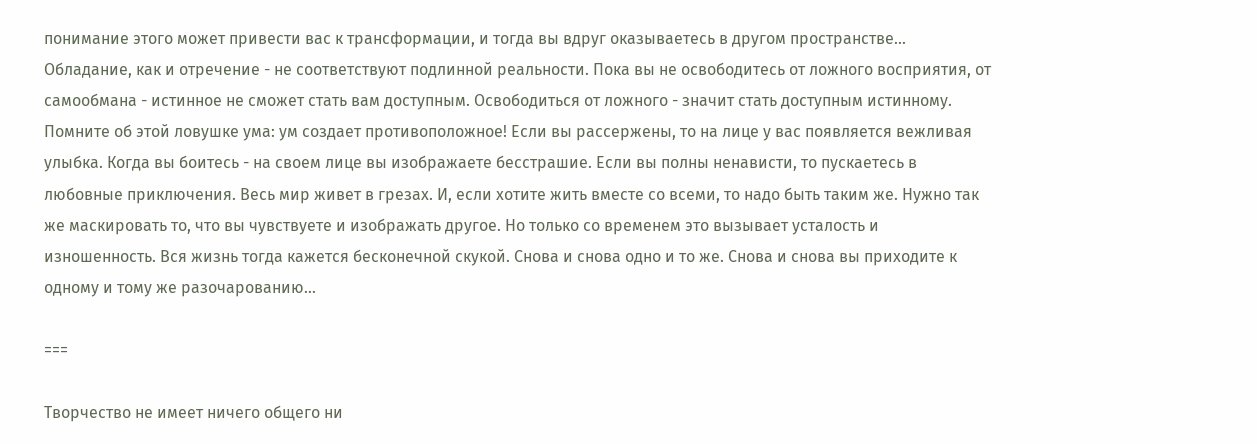понимание этого может привести вас к трансформации, и тогда вы вдруг оказываетесь в другом пространстве... Обладание, как и отречение - не соответствуют подлинной реальности. Пока вы не освободитесь от ложного восприятия, от самообмана - истинное не сможет стать вам доступным. Освободиться от ложного - значит стать доступным истинному. Помните об этой ловушке ума: ум создает противоположное! Если вы рассержены, то на лице у вас появляется вежливая улыбка. Когда вы боитесь - на своем лице вы изображаете бесстрашие. Если вы полны ненависти, то пускаетесь в любовные приключения. Весь мир живет в грезах. И, если хотите жить вместе со всеми, то надо быть таким же. Нужно так же маскировать то, что вы чувствуете и изображать другое. Но только со временем это вызывает усталость и изношенность. Вся жизнь тогда кажется бесконечной скукой. Снова и снова одно и то же. Снова и снова вы приходите к одному и тому же разочарованию...

===

Творчество не имеет ничего общего ни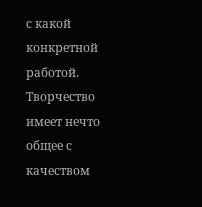с какой конкретной работой. Творчество имеет нечто общее с качеством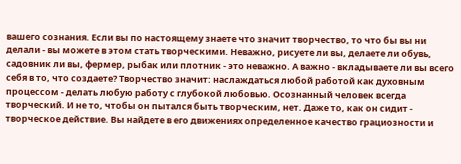вашего сознания. Если вы по настоящему знаете что значит творчество, то что бы вы ни делали - вы можете в этом стать творческими. Неважно, рисуете ли вы, делаете ли обувь, садовник ли вы, фермер, рыбак или плотник - это неважно. А важно - вкладываете ли вы всего себя в то, что создаете? Творчество значит: наслаждаться любой работой как духовным процессом - делать любую работу с глубокой любовью. Осознанный человек всегда творческий. И не то, чтобы он пытался быть творческим, нет. Даже то, как он сидит - творческое действие. Вы найдете в его движениях определенное качество грациозности и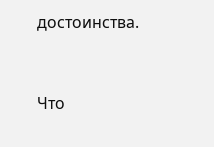достоинства.


Что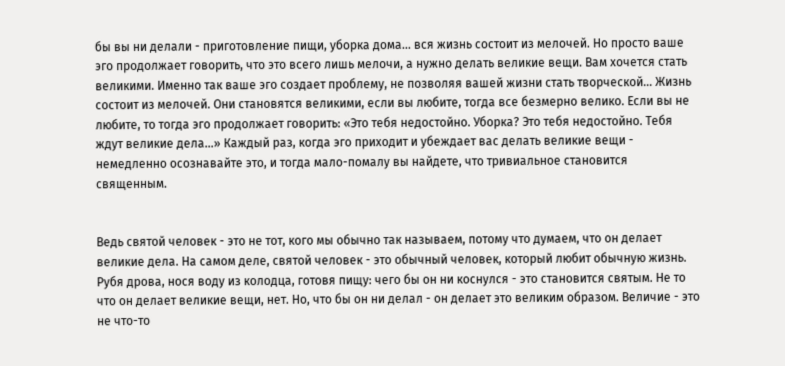бы вы ни делали - приготовление пищи, уборка дома... вся жизнь состоит из мелочей. Но просто ваше эго продолжает говорить, что это всего лишь мелочи, а нужно делать великие вещи. Вам хочется стать великими. Именно так ваше эго создает проблему, не позволяя вашей жизни стать творческой... Жизнь состоит из мелочей. Они становятся великими, если вы любите, тогда все безмерно велико. Если вы не любите, то тогда эго продолжает говорить: «Это тебя недостойно. Уборка? Это тебя недостойно. Тебя ждут великие дела...» Каждый раз, когда эго приходит и убеждает вас делать великие вещи - немедленно осознавайте это, и тогда мало-помалу вы найдете, что тривиальное становится священным.


Ведь святой человек - это не тот, кого мы обычно так называем, потому что думаем, что он делает великие дела. На самом деле, святой человек - это обычный человек, который любит обычную жизнь. Рубя дрова, нося воду из колодца, готовя пищу: чего бы он ни коснулся - это становится святым. Не то что он делает великие вещи, нет. Но, что бы он ни делал - он делает это великим образом. Величие - это не что-то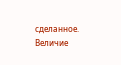сделанное. Величие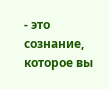- это сознание, которое вы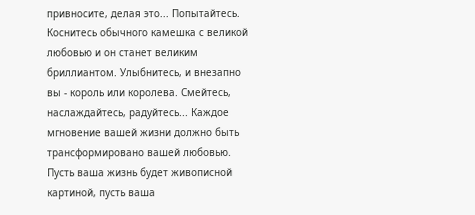привносите, делая это... Попытайтесь. Коснитесь обычного камешка с великой любовью и он станет великим бриллиантом. Улыбнитесь, и внезапно вы - король или королева. Смейтесь, наслаждайтесь, радуйтесь... Каждое мгновение вашей жизни должно быть трансформировано вашей любовью. Пусть ваша жизнь будет живописной картиной, пусть ваша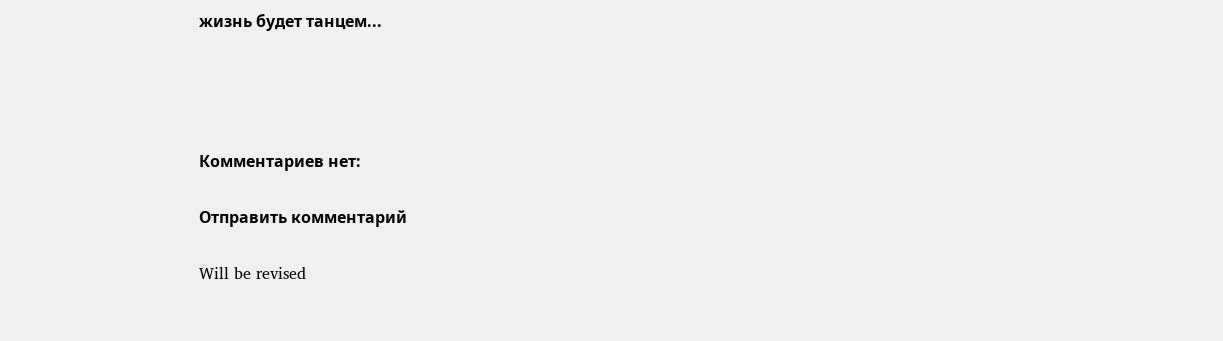жизнь будет танцем...




Комментариев нет:

Отправить комментарий

Will be revised